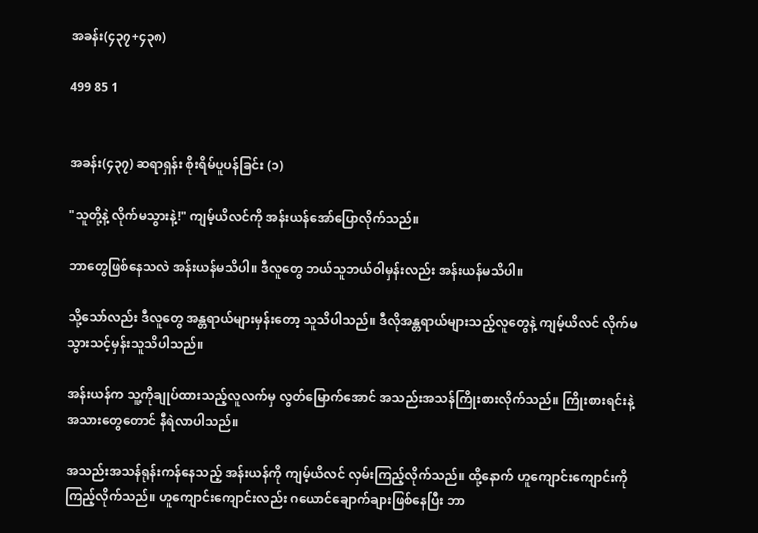အခန်း(၄၃၇+၄၃၈)

499 85 1


အခန်း(၄၃၇) ဆရာရှန်း စိုးရိမ်ပူပန်ခြင်း (၁)

"သူတို့နဲ့ လိုက်မသွားနဲ့!" ကျမ့်ယိလင်ကို အန်းယန်အော်ပြောလိုက်သည်။

ဘာတွေဖြစ်နေသလဲ အန်းယန်မသိပါ။ ဒီလူတွေ ဘယ်သူဘယ်ဝါမှန်းလည်း အန်းယန်မသိပါ။

သို့သော်လည်း ဒီလူတွေ အန္တရာယ်များမှန်းတော့ သူသိပါသည်။ ဒီလိုအန္တရာယ်များသည့်လူတွေနဲ့ ကျမ့်ယိလင် လိုက်မသွားသင့်မှန်းသူသိပါသည်။

အန်းယန်က သူ့ကိုချုပ်ထားသည့်လူလက်မှ လွတ်မြောက်အောင် အသည်းအသန်ကြိုးစားလိုက်သည်။ ကြိုးစားရင်းနဲ့ အသားတွေတောင် နီရဲလာပါသည်။

အသည်းအသန်ရုန်းကန်နေသည့် အန်းယန်ကို ကျမ့်ယိလင် လှမ်းကြည့်လိုက်သည်။ ထို့နောက် ဟူကျောင်းကျောင်းကို ကြည့်လိုက်သည်။ ဟူကျောင်းကျောင်းလည်း ဂယောင်ချောက်ချားဖြစ်နေပြီး ဘာ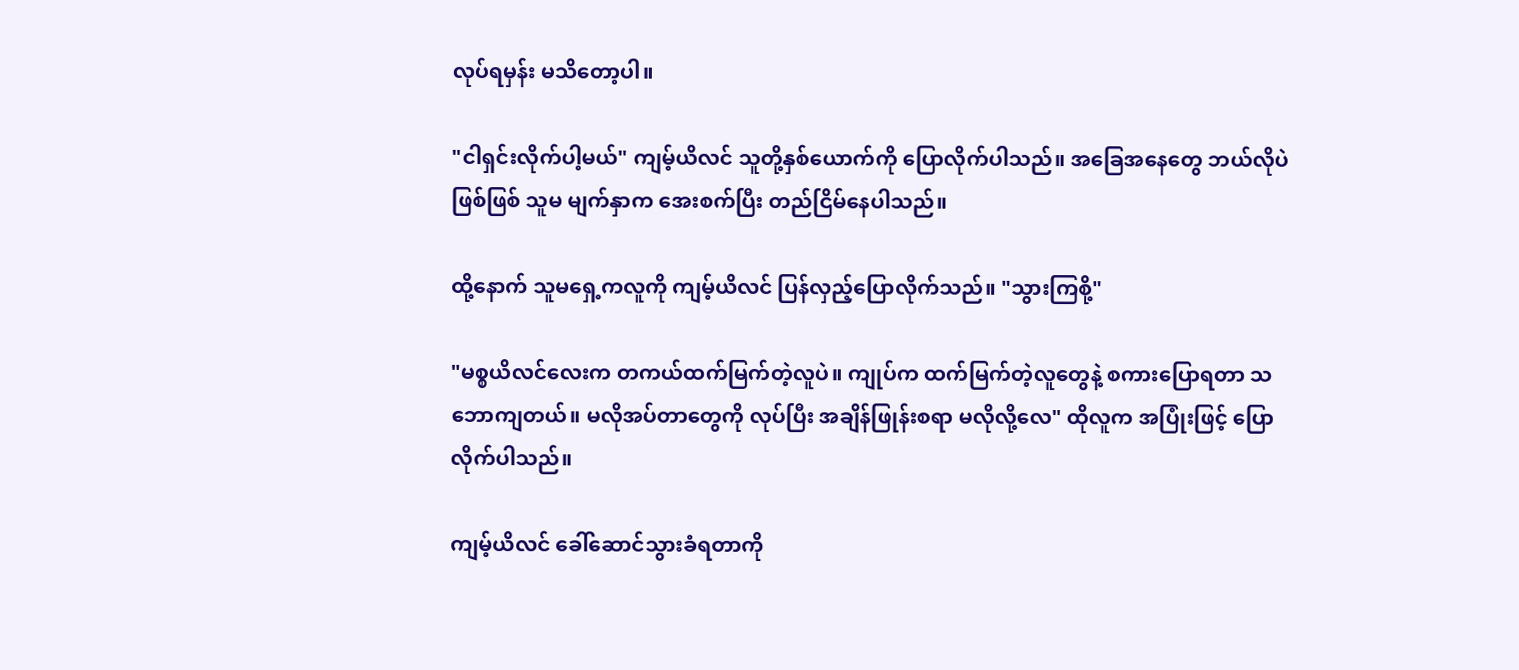လုပ်ရမှန်း မသိတော့ပါ။

"ငါရှင်းလိုက်ပါ့မယ်" ကျမ့်ယိလင် သူတို့နှစ်ယောက်ကို ပြောလိုက်ပါသည်။ အခြေအနေတွေ ဘယ်လိုပဲဖြစ်ဖြစ် သူမ မျက်နှာက အေးစက်ပြီး တည်ငြိမ်နေပါသည်။

ထို့နောက် သူမရှေ့ကလူကို ကျမ့်ယိလင် ပြန်လှည့်ပြောလိုက်သည်။ "သွားကြစို့"

"မစ္စယိလင်လေးက တကယ်ထက်မြက်တဲ့လူပဲ။ ကျုပ်က ထက်မြက်တဲ့လူတွေနဲ့ စကားပြောရတာ သဘောကျတယ်။ မလိုအပ်တာတွေကို လုပ်ပြီး အချိန်ဖြုန်းစရာ မလိုလို့လေ" ထိုလူက အပြုံးဖြင့် ပြောလိုက်ပါသည်။

ကျမ့်ယိလင် ခေါ်ဆောင်သွားခံရတာကို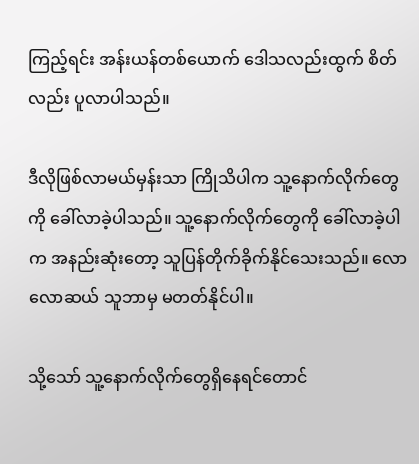ကြည့်ရင်း အန်းယန်တစ်ယောက် ဒေါသလည်းထွက် စိတ်လည်း ပူလာပါသည်။

ဒီလိုဖြစ်လာမယ်မှန်းသာ ကြိုသိပါက သူ့နောက်လိုက်တွေကို ခေါ်လာခဲ့ပါသည်။ သူ့နောက်လိုက်တွေကို ခေါ်လာခဲ့ပါက အနည်းဆုံးတော့ သူပြန်တိုက်ခိုက်နိုင်သေးသည်။ လောလောဆယ် သူဘာမှ မတတ်နိုင်ပါ။

သို့သော် သူ့နောက်လိုက်တွေရှိနေရင်တောင်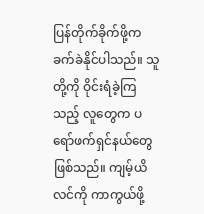ပြန်တိုက်ခိုက်ဖို့က ခက်ခဲနိုင်ပါသည်။ သူတို့ကို ဝိုင်းရံခဲ့ကြသည့် လူတွေက ပရော်ဖက်ရှင်နယ်တွေဖြစ်သည်။ ကျမ့်ယိလင်ကို ကာကွယ်ဖို့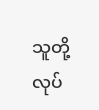သူတို့လုပ်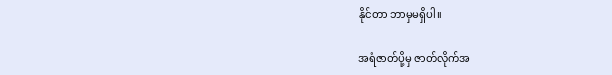နိုင်တာ ဘာမှမရှိပါ။

အရံဇာတ်ပို့မှ ဇာတ်လိုက်အ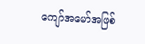ကျော်အမော်အဖြစ်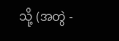သို့ (အတွဲ -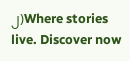၂)Where stories live. Discover now